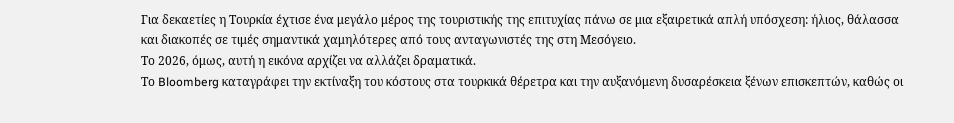Για δεκαετίες η Τουρκία έχτισε ένα μεγάλο μέρος της τουριστικής της επιτυχίας πάνω σε μια εξαιρετικά απλή υπόσχεση: ήλιος, θάλασσα και διακοπές σε τιμές σημαντικά χαμηλότερες από τους ανταγωνιστές της στη Μεσόγειο.
Το 2026, όμως, αυτή η εικόνα αρχίζει να αλλάζει δραματικά.
Το Bloomberg καταγράφει την εκτίναξη του κόστους στα τουρκικά θέρετρα και την αυξανόμενη δυσαρέσκεια ξένων επισκεπτών, καθώς οι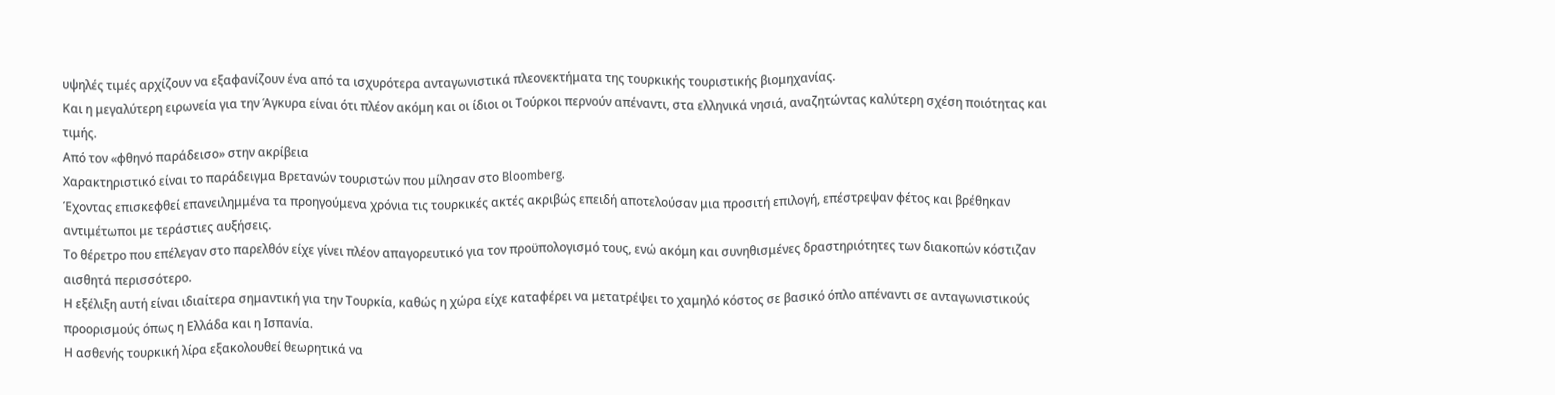υψηλές τιμές αρχίζουν να εξαφανίζουν ένα από τα ισχυρότερα ανταγωνιστικά πλεονεκτήματα της τουρκικής τουριστικής βιομηχανίας.
Και η μεγαλύτερη ειρωνεία για την Άγκυρα είναι ότι πλέον ακόμη και οι ίδιοι οι Τούρκοι περνούν απέναντι, στα ελληνικά νησιά, αναζητώντας καλύτερη σχέση ποιότητας και τιμής.
Από τον «φθηνό παράδεισο» στην ακρίβεια
Χαρακτηριστικό είναι το παράδειγμα Βρετανών τουριστών που μίλησαν στο Bloomberg.
Έχοντας επισκεφθεί επανειλημμένα τα προηγούμενα χρόνια τις τουρκικές ακτές ακριβώς επειδή αποτελούσαν μια προσιτή επιλογή, επέστρεψαν φέτος και βρέθηκαν αντιμέτωποι με τεράστιες αυξήσεις.
Το θέρετρο που επέλεγαν στο παρελθόν είχε γίνει πλέον απαγορευτικό για τον προϋπολογισμό τους, ενώ ακόμη και συνηθισμένες δραστηριότητες των διακοπών κόστιζαν αισθητά περισσότερο.
Η εξέλιξη αυτή είναι ιδιαίτερα σημαντική για την Τουρκία, καθώς η χώρα είχε καταφέρει να μετατρέψει το χαμηλό κόστος σε βασικό όπλο απέναντι σε ανταγωνιστικούς προορισμούς όπως η Ελλάδα και η Ισπανία.
Η ασθενής τουρκική λίρα εξακολουθεί θεωρητικά να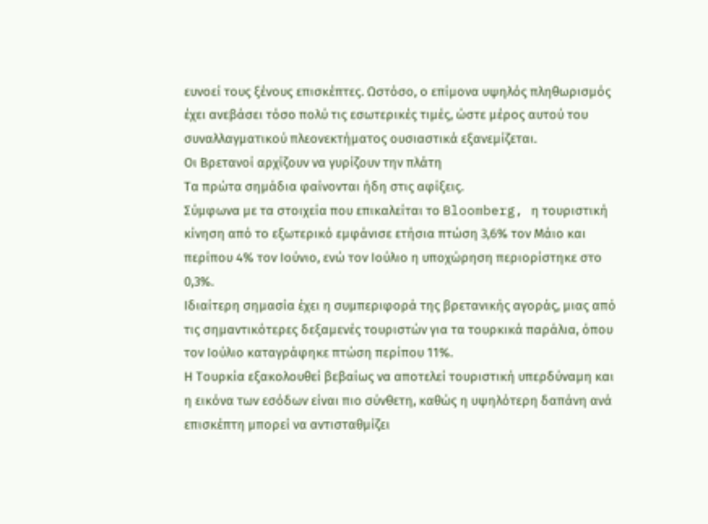ευνοεί τους ξένους επισκέπτες. Ωστόσο, ο επίμονα υψηλός πληθωρισμός έχει ανεβάσει τόσο πολύ τις εσωτερικές τιμές, ώστε μέρος αυτού του συναλλαγματικού πλεονεκτήματος ουσιαστικά εξανεμίζεται.
Οι Βρετανοί αρχίζουν να γυρίζουν την πλάτη
Τα πρώτα σημάδια φαίνονται ήδη στις αφίξεις.
Σύμφωνα με τα στοιχεία που επικαλείται το Bloomberg, η τουριστική κίνηση από το εξωτερικό εμφάνισε ετήσια πτώση 3,6% τον Μάιο και περίπου 4% τον Ιούνιο, ενώ τον Ιούλιο η υποχώρηση περιορίστηκε στο 0,3%.
Ιδιαίτερη σημασία έχει η συμπεριφορά της βρετανικής αγοράς, μιας από τις σημαντικότερες δεξαμενές τουριστών για τα τουρκικά παράλια, όπου τον Ιούλιο καταγράφηκε πτώση περίπου 11%.
Η Τουρκία εξακολουθεί βεβαίως να αποτελεί τουριστική υπερδύναμη και η εικόνα των εσόδων είναι πιο σύνθετη, καθώς η υψηλότερη δαπάνη ανά επισκέπτη μπορεί να αντισταθμίζει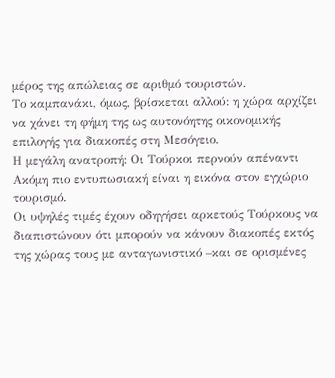μέρος της απώλειας σε αριθμό τουριστών.
Το καμπανάκι, όμως, βρίσκεται αλλού: η χώρα αρχίζει να χάνει τη φήμη της ως αυτονόητης οικονομικής επιλογής για διακοπές στη Μεσόγειο.
Η μεγάλη ανατροπή: Οι Τούρκοι περνούν απέναντι
Ακόμη πιο εντυπωσιακή είναι η εικόνα στον εγχώριο τουρισμό.
Οι υψηλές τιμές έχουν οδηγήσει αρκετούς Τούρκους να διαπιστώνουν ότι μπορούν να κάνουν διακοπές εκτός της χώρας τους με ανταγωνιστικό –και σε ορισμένες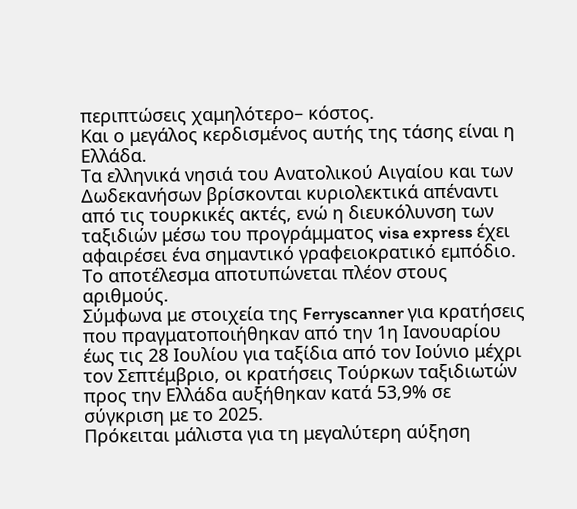περιπτώσεις χαμηλότερο– κόστος.
Και ο μεγάλος κερδισμένος αυτής της τάσης είναι η Ελλάδα.
Τα ελληνικά νησιά του Ανατολικού Αιγαίου και των Δωδεκανήσων βρίσκονται κυριολεκτικά απέναντι από τις τουρκικές ακτές, ενώ η διευκόλυνση των ταξιδιών μέσω του προγράμματος visa express έχει αφαιρέσει ένα σημαντικό γραφειοκρατικό εμπόδιο.
Το αποτέλεσμα αποτυπώνεται πλέον στους αριθμούς.
Σύμφωνα με στοιχεία της Ferryscanner για κρατήσεις που πραγματοποιήθηκαν από την 1η Ιανουαρίου έως τις 28 Ιουλίου για ταξίδια από τον Ιούνιο μέχρι τον Σεπτέμβριο, οι κρατήσεις Τούρκων ταξιδιωτών προς την Ελλάδα αυξήθηκαν κατά 53,9% σε σύγκριση με το 2025.
Πρόκειται μάλιστα για τη μεγαλύτερη αύξηση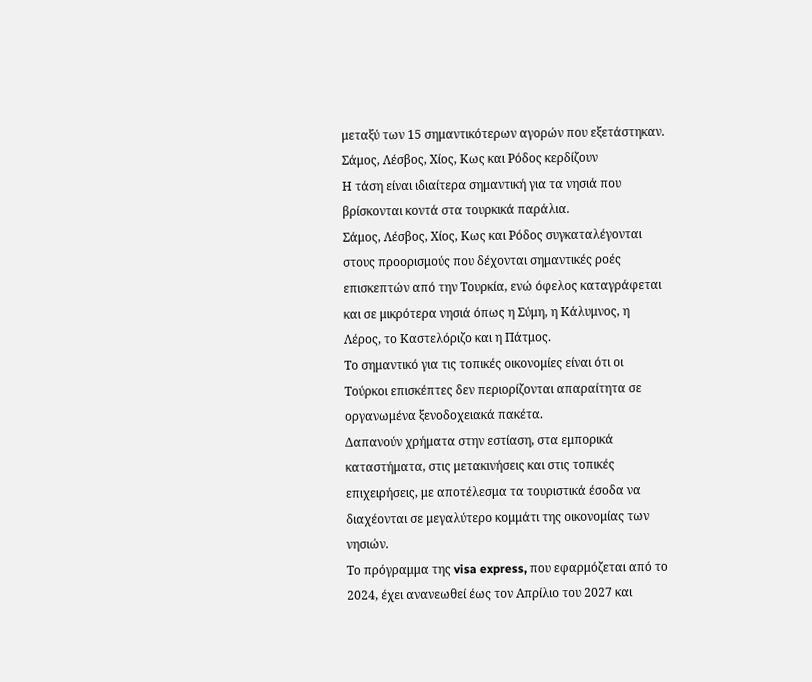μεταξύ των 15 σημαντικότερων αγορών που εξετάστηκαν.
Σάμος, Λέσβος, Χίος, Κως και Ρόδος κερδίζουν
Η τάση είναι ιδιαίτερα σημαντική για τα νησιά που βρίσκονται κοντά στα τουρκικά παράλια.
Σάμος, Λέσβος, Χίος, Κως και Ρόδος συγκαταλέγονται στους προορισμούς που δέχονται σημαντικές ροές επισκεπτών από την Τουρκία, ενώ όφελος καταγράφεται και σε μικρότερα νησιά όπως η Σύμη, η Κάλυμνος, η Λέρος, το Καστελόριζο και η Πάτμος.
Το σημαντικό για τις τοπικές οικονομίες είναι ότι οι Τούρκοι επισκέπτες δεν περιορίζονται απαραίτητα σε οργανωμένα ξενοδοχειακά πακέτα.
Δαπανούν χρήματα στην εστίαση, στα εμπορικά καταστήματα, στις μετακινήσεις και στις τοπικές επιχειρήσεις, με αποτέλεσμα τα τουριστικά έσοδα να διαχέονται σε μεγαλύτερο κομμάτι της οικονομίας των νησιών.
Το πρόγραμμα της visa express, που εφαρμόζεται από το 2024, έχει ανανεωθεί έως τον Απρίλιο του 2027 και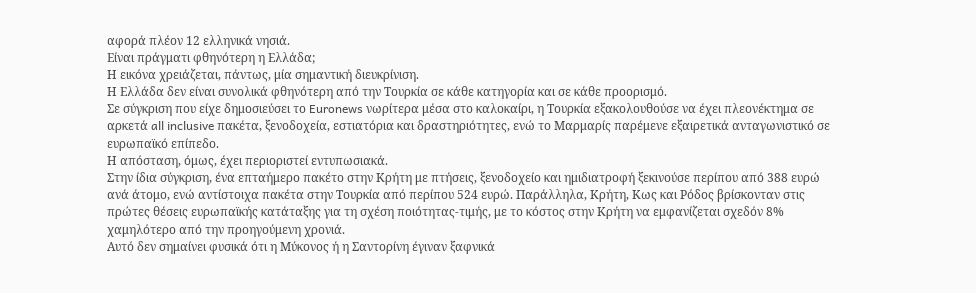αφορά πλέον 12 ελληνικά νησιά.
Είναι πράγματι φθηνότερη η Ελλάδα;
Η εικόνα χρειάζεται, πάντως, μία σημαντική διευκρίνιση.
Η Ελλάδα δεν είναι συνολικά φθηνότερη από την Τουρκία σε κάθε κατηγορία και σε κάθε προορισμό.
Σε σύγκριση που είχε δημοσιεύσει το Euronews νωρίτερα μέσα στο καλοκαίρι, η Τουρκία εξακολουθούσε να έχει πλεονέκτημα σε αρκετά all inclusive πακέτα, ξενοδοχεία, εστιατόρια και δραστηριότητες, ενώ το Μαρμαρίς παρέμενε εξαιρετικά ανταγωνιστικό σε ευρωπαϊκό επίπεδο.
Η απόσταση, όμως, έχει περιοριστεί εντυπωσιακά.
Στην ίδια σύγκριση, ένα επταήμερο πακέτο στην Κρήτη με πτήσεις, ξενοδοχείο και ημιδιατροφή ξεκινούσε περίπου από 388 ευρώ ανά άτομο, ενώ αντίστοιχα πακέτα στην Τουρκία από περίπου 524 ευρώ. Παράλληλα, Κρήτη, Κως και Ρόδος βρίσκονταν στις πρώτες θέσεις ευρωπαϊκής κατάταξης για τη σχέση ποιότητας-τιμής, με το κόστος στην Κρήτη να εμφανίζεται σχεδόν 8% χαμηλότερο από την προηγούμενη χρονιά.
Αυτό δεν σημαίνει φυσικά ότι η Μύκονος ή η Σαντορίνη έγιναν ξαφνικά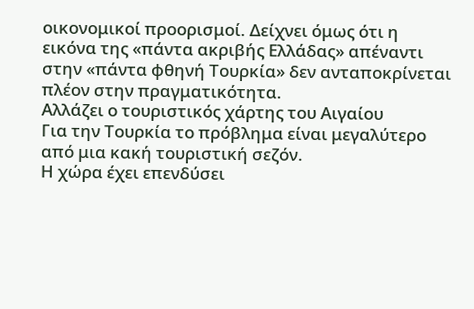οικονομικοί προορισμοί. Δείχνει όμως ότι η εικόνα της «πάντα ακριβής Ελλάδας» απέναντι στην «πάντα φθηνή Τουρκία» δεν ανταποκρίνεται πλέον στην πραγματικότητα.
Αλλάζει ο τουριστικός χάρτης του Αιγαίου
Για την Τουρκία το πρόβλημα είναι μεγαλύτερο από μια κακή τουριστική σεζόν.
Η χώρα έχει επενδύσει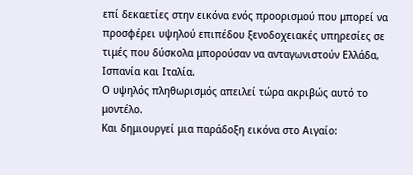επί δεκαετίες στην εικόνα ενός προορισμού που μπορεί να προσφέρει υψηλού επιπέδου ξενοδοχειακές υπηρεσίες σε τιμές που δύσκολα μπορούσαν να ανταγωνιστούν Ελλάδα, Ισπανία και Ιταλία.
Ο υψηλός πληθωρισμός απειλεί τώρα ακριβώς αυτό το μοντέλο.
Και δημιουργεί μια παράδοξη εικόνα στο Αιγαίο: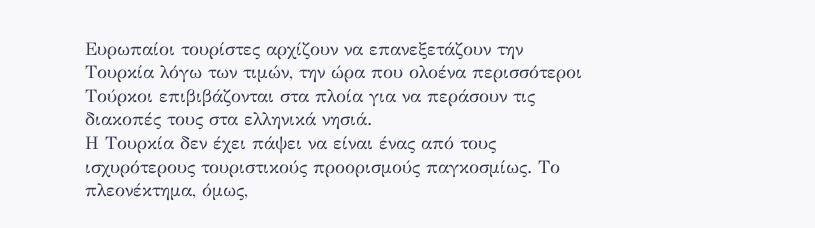Ευρωπαίοι τουρίστες αρχίζουν να επανεξετάζουν την Τουρκία λόγω των τιμών, την ώρα που ολοένα περισσότεροι Τούρκοι επιβιβάζονται στα πλοία για να περάσουν τις διακοπές τους στα ελληνικά νησιά.
Η Τουρκία δεν έχει πάψει να είναι ένας από τους ισχυρότερους τουριστικούς προορισμούς παγκοσμίως. Το πλεονέκτημα, όμως,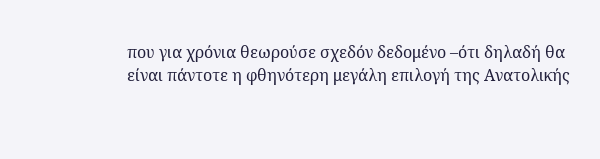που για χρόνια θεωρούσε σχεδόν δεδομένο –ότι δηλαδή θα είναι πάντοτε η φθηνότερη μεγάλη επιλογή της Ανατολικής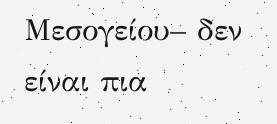Μεσογείου– δεν είναι πια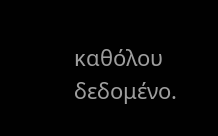καθόλου δεδομένο.